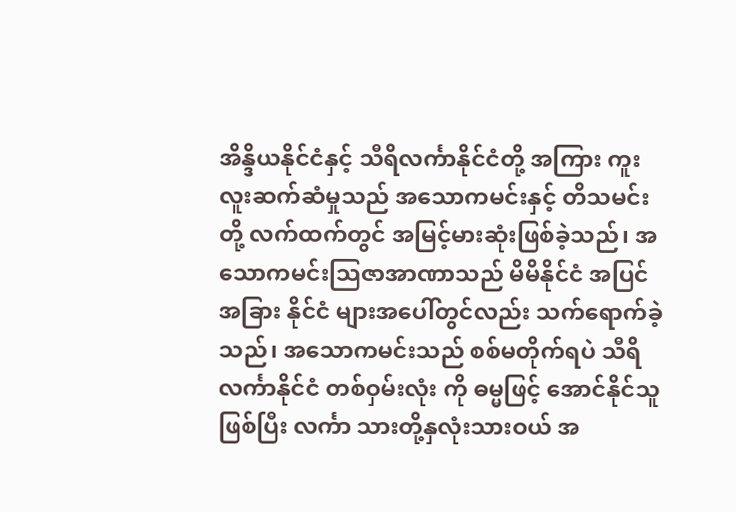အိန္ဒိယနိုင်ငံနှင့် သီရိလင်္ကာနိုင်ငံတို့ အကြား ကူးလူးဆက်ဆံမှုသည် အသောကမင်းနှင့် တိသမင်းတို့ လက်ထက်တွင် အမြင့်မားဆုံးဖြစ်ခဲ့သည်၊ အသောကမင်းသြဇာအာဏာသည် မိမိနိုင်ငံ အပြင် အခြား နိုင်ငံ များအပေါ်တွင်လည်း သက်ရောက်ခဲ့သည်၊ အသောကမင်းသည် စစ်မတိုက်ရပဲ သီရိလင်္ကာနိုင်ငံ တစ်ဝှမ်းလုံး ကို ဓမ္မဖြင့် အောင်နိုင်သူဖြစ်ပြီး လင်္ကာ သားတို့နှလုံးသားဝယ် အ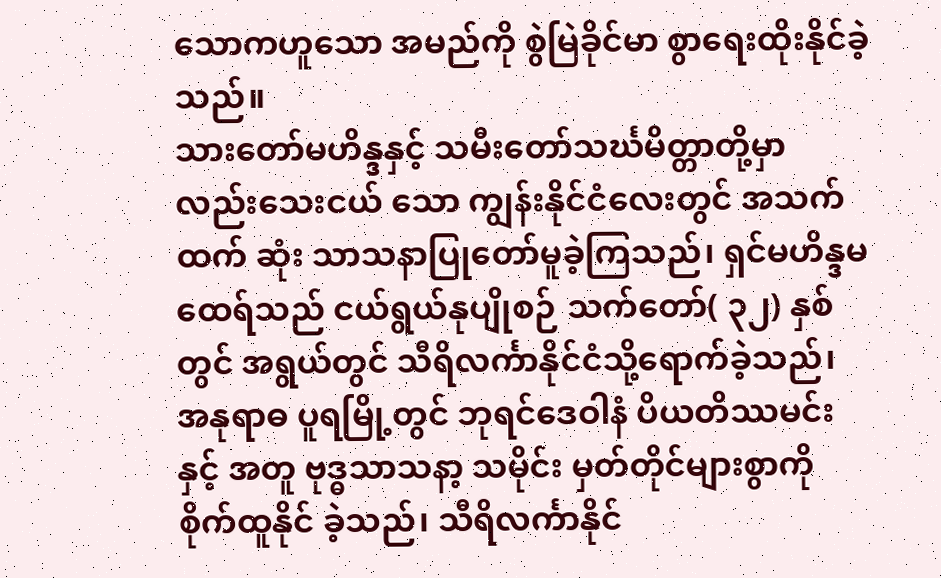သောကဟူသော အမည်ကို စွဲမြဲခိုင်မာ စွာရေးထိုးနိုင်ခဲ့သည်။
သားတော်မဟိန္ဒနှင့် သမီးတော်သင်္ဃမိတ္တာတို့မှာ လည်းသေးငယ် သော ကျွန်းနိုင်ငံလေးတွင် အသက်ထက် ဆုံး သာသနာပြုတော်မူခဲ့ကြသည်၊ ရှင်မဟိန္ဒမထေရ်သည် ငယ်ရွယ်နုပျိုစဉ် သက်တော်( ၃၂) နှစ်တွင် အရွယ်တွင် သီရိလင်္ကာနိုင်ငံသို့ရောက်ခဲ့သည်၊ အနုရာဓ ပူရမြို့တွင် ဘုရင်ဒေဝါနံ ပိယတိဿမင်းနှင့် အတူ ဗုဒ္ဓသာသနာ့ သမိုင်း မှတ်တိုင်များစွာကို စိုက်ထူနိုင် ခဲ့သည်၊ သီရိလင်္ကာနိုင်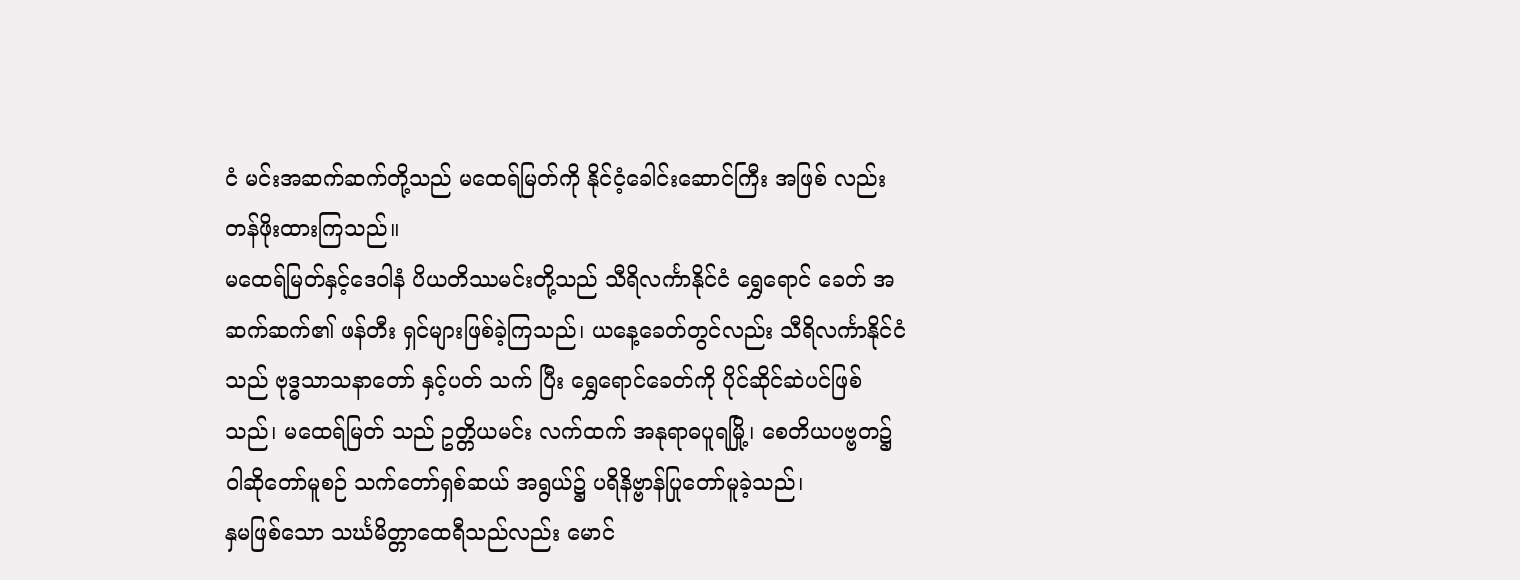ငံ မင်းအဆက်ဆက်တို့သည် မထေရ်မြတ်ကို နိုင်ငံ့ခေါင်းဆောင်ကြီး အဖြစ် လည်းတန်ဖိုးထားကြသည်။
မထေရ်မြတ်နှင့်ဒေဝါနံ ပိယတိဿမင်းတို့သည် သီရိလင်္ကာနိုင်ငံ ရွှေရောင် ခေတ် အဆက်ဆက်၏ ဖန်တီး ရှင်များဖြစ်ခဲ့ကြသည်၊ ယနေ့ခေတ်တွင်လည်း သီရိလင်္ကာနိုင်ငံသည် ဗုဒ္ဓသာသနာတော် နှင့်ပတ် သက် ပြီး ရွှေရောင်ခေတ်ကို ပိုင်ဆိုင်ဆဲပင်ဖြစ်သည်၊ မထေရ်မြတ် သည် ဥတ္တိယမင်း လက်ထက် အနုရာဓပူရမြို့၊ စေတိယပဗ္ဗတ၌ဝါဆိုတော်မူစဉ် သက်တော်ရှစ်ဆယ် အရွယ်၌ ပရိနိဗ္ဗာန်ပြုတော်မူခဲ့သည်၊
နှမဖြစ်သော သင်္ဃမိတ္တာထေရီသည်လည်း မောင်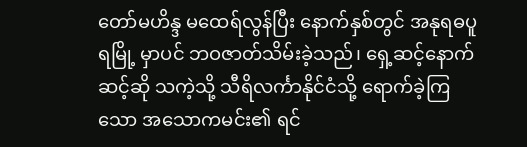တော်မဟိန္ဒ မထေရ်လွန်ပြီး နောက်နှစ်တွင် အနုရဓပူရမြို့ မှာပင် ဘဝဇာတ်သိမ်းခဲ့သည်၊ ရှေ့ဆင့်နောက်ဆင့်ဆို သကဲ့သို့ သီရိလင်္ကာနိုင်ငံသို့ ရောက်ခဲ့ကြသော အသောကမင်း၏ ရင်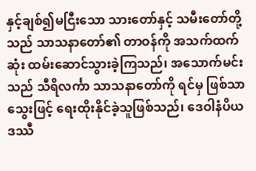နှင့်ချစ်၍မငြီးသော သားတော်နှင့် သမီးတော်တို့သည် သာသနာတော်၏ တာဝန်ကို အသက်ထက်ဆုံး ထမ်းဆောင်သွားခဲ့ကြသည်၊ အသောက်မင်းသည် သီရိလင်္ကာ သာသနာတော်ကို ရင်မှ ဖြစ်သာ သွေးဖြင့် ရေးထိုးနိုင်ခဲ့သူဖြစ်သည်၊ ဒေဝါနံပိယဒဿီ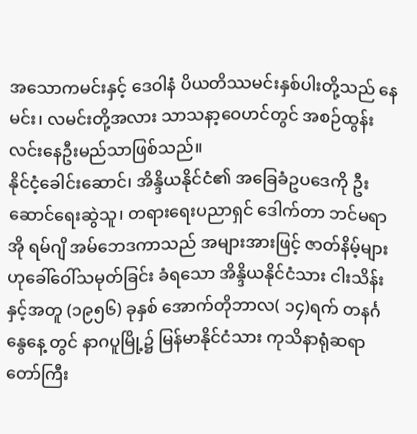အသောကမင်းနှင့် ဒေဝါနံ ပိယတိဿမင်းနှစ်ပါးတို့သည် နေမင်း၊ လမင်းတို့အလား သာသနာ့ဝေဟင်တွင် အစဉ်ထွန်းလင်းနေဦးမည်သာဖြစ်သည်။
နိုင်ငံ့ခေါင်းဆောင်၊ အိန္ဒိယနိုင်ငံ၏ အခြေခံဥပဒေကို ဦးဆောင်ရေးဆွဲသူ၊ တရားရေးပညာရှင် ဒေါက်တာ ဘင်မရာအို ရမ်ဂျိ အမ်ဘေဒကာသည် အများအားဖြင့် ဇာတ်နိမ့်များဟုခေါ်ဝေါ်သမုတ်ခြင်း ခံရသော အိန္ဒိယနိုင်ငံသား ငါးသိန်းနှင့်အတူ (၁၉၅၆) ခုနှစ် အောက်တိုဘာလ( ၁၄)ရက် တနင်္ဂနွေနေ့ တွင် နာဂပူမြို့၌ မြန်မာနိုင်ငံသား ကုသိနာရုံဆရာတော်ကြီး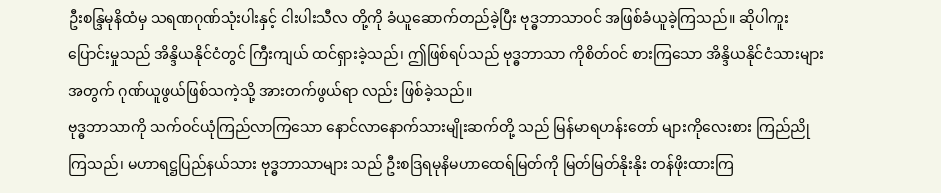ဦးစန္ဒြမုနိထံမှ သရဏဂုဏ်သုံးပါးနှင့် ငါးပါးသီလ တို့ကို ခံယူဆောက်တည်ခဲ့ပြီး ဗုဒ္ဓဘာသာဝင် အဖြစ်ခံယူခဲ့ကြသည်။ ဆိုပါကူးပြောင်းမှုသည် အိန္ဒိယနိုင်ငံတွင် ကြီးကျယ် ထင်ရှားခဲ့သည်၊ ဤဖြစ်ရပ်သည် ဗုဒ္ဓဘာသာ ကိုစိတ်ဝင် စားကြသော အိန္ဒိယနိုင်ငံသားများအတွက် ဂုဏ်ယူဖွယ်ဖြစ်သကဲ့သို့ အားတက်ဖွယ်ရာ လည်း ဖြစ်ခဲ့သည်။
ဗုဒ္ဓဘာသာကို သက်ဝင်ယုံကြည်လာကြသော နောင်လာနောက်သားမျိုးဆက်တို့ သည် မြန်မာရဟန်းတော် များကိုလေးစား ကြည်ညိုကြသည်၊ မဟာရဋ္ဌပြည်နယ်သား ဗုဒ္ဓဘာသာများ သည် ဦးစဒြရမုနိမဟာထေရ်မြတ်ကို မြတ်မြတ်နိုးနိုး တန်ဖိုးထားကြ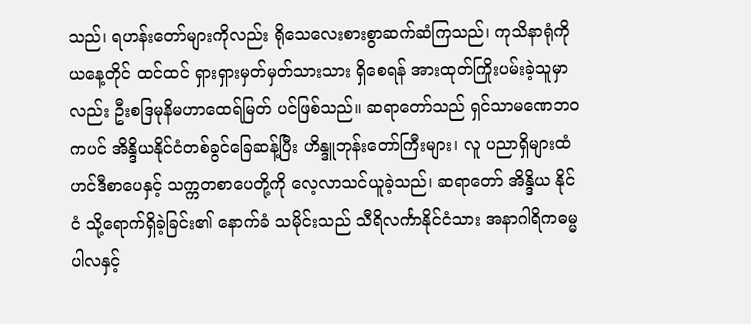သည်၊ ရဟန်းတော်များကိုလည်း ရိုသေလေးစားစွာဆက်ဆံကြသည်၊ ကုသိနာရုံကို ယနေ့တိုင် ထင်ထင် ရှားရှားမှတ်မှတ်သားသား ရှိစေရန် အားထုတ်ကြိုးပမ်းခဲ့သူမှာလည်း ဦးစဒြမုနိမဟာထေရ်မြတ် ပင်ဖြစ်သည်။ ဆရာတော်သည် ရှင်သာမဏေဘဝကပင် အိန္ဒိယနိုင်ငံတစ်ခွင်ခြေဆန့်ပြီး ဟိန္ဒူဘုန်းတော်ကြီးများ၊ လူ ပညာရှိများထံ ဟင်ဒီစာပေနှင့် သက္ကတစာပေတို့ကို လေ့လာသင်ယူခဲ့သည်၊ ဆရာတော် အိန္ဒိယ နိုင်ငံ သို့ရောက်ရှိခဲ့ခြင်း၏ နောက်ခံ သမိုင်းသည် သီရိလင်္ကာနိုင်ငံသား အနာဂါရိကဓမ္မပါလနှင့်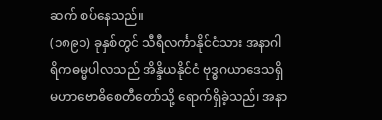ဆက် စပ်နေသည်။
(၁၈၉၁) ခုနှစ်တွင် သီရီလင်္ကာနိုင်ငံသား အနာဂါရိကဓမ္မပါလသည် အိန္ဒိယနိုင်ငံ ဗုဒ္ဓဂယာဒေသရှိ မဟာဗောဓိစေတီတော်သို့ ရောက်ရှိခဲ့သည်၊ အနာ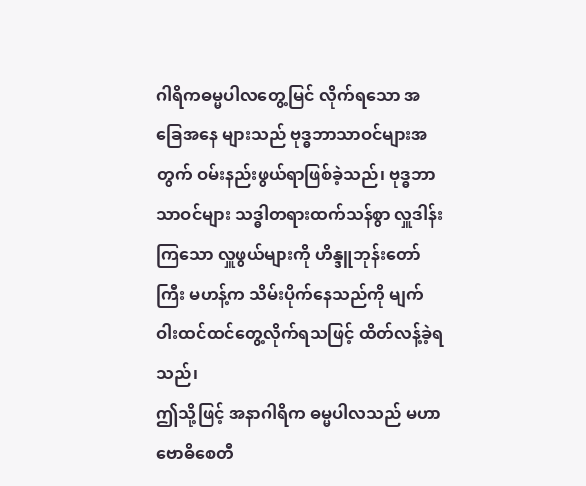ဂါရိကဓမ္မပါလတွေ့မြင် လိုက်ရသော အခြေအနေ များသည် ဗုဒ္ဓဘာသာဝင်များအတွက် ဝမ်းနည်းဖွယ်ရာဖြစ်ခဲ့သည်၊ ဗုဒ္ဓဘာသာဝင်များ သဒ္ဓါတရားထက်သန်စွာ လှူဒါန်းကြသော လှူဖွယ်များကို ဟိန္ဒူဘုန်းတော်ကြီး မဟန့်က သိမ်းပိုက်နေသည်ကို မျက်ဝါးထင်ထင်တွေ့လိုက်ရသဖြင့် ထိတ်လန့်ခဲ့ရသည်၊
ဤသို့ဖြင့် အနာဂါရိက ဓမ္မပါလသည် မဟာဗောဓိစေတီ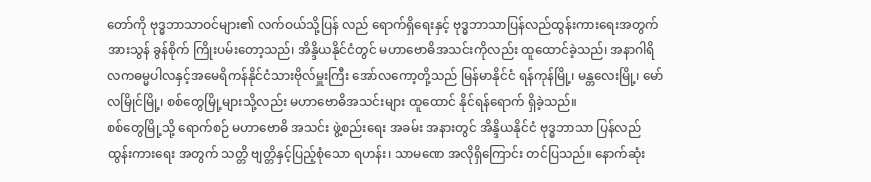တော်ကို ဗုဒ္ဓဘာသာဝင်များ၏ လက်ဝယ်သို့ပြန် လည် ရောက်ရှိရေးနှင့် ဗုဒ္ဓဘာသာပြန်လည်ထွန်းကားရေးအတွက် အားသွန် ခွန်စိုက် ကြိုးပမ်းတော့သည်၊ အိန္ဒိယနိုင်ငံတွင် မဟာဗောဓိအသင်းကိုလည်း ထူထောင်ခဲ့သည်၊ အနာဂါရိလကဓမ္မပါလနှင့်အမေရိကန်နိုင်ငံသားဗိုလ်မှူးကြီး အော်လကော့တို့သည် မြန်မာနိုင်ငံ ရန်ကုန်မြို့၊ မန္တလေးမြို့၊ မော်လမြိုင်မြို့၊ စစ်တွေမြို့များသို့လည်း မဟာဗောဓိအသင်းများ ထူထောင် နိုင်ရန်ရောက် ရှိခဲ့သည်။
စစ်တွေမြို့သို့ ရောက်စဉ် မဟာဗောဓိ အသင်း ဖွဲ့စည်းရေး အခမ်း အနားတွင် အိန္ဒိယနိုင်ငံ ဗုဒ္ဓဘာသာ ပြန်လည် ထွန်းကားရေး အတွက် သတ္တိ ဗျတ္တိနှင့်ပြည့်စုံသော ရဟန်း၊ သာမဏေ အလိုရှိကြောင်း တင်ပြသည်။ နောက်ဆုံး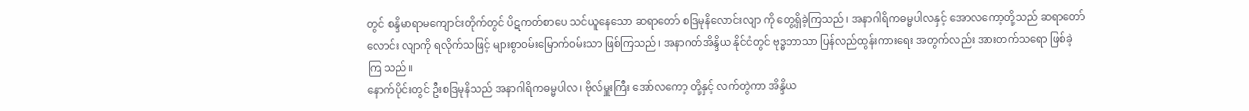တွင် စန္ဒိမာရာမကျောင်းတိုက်တွင် ပိဋကတ်စာပေ သင်ယူနေသော ဆရာတော် စဒြမုနိလောင်းလျာ ကို တွေ့ရှိခဲ့ကြသည်၊ အနာဂါရိကဓမ္မပါလနှင့် အောလကော့တို့သည် ဆရာတော် လောင်း လျာကို ရလိုက်သဖြင့် များစွာဝမ်းမြောက်ဝမ်းသာ ဖြစ်ကြသည်၊ အနာဂတ်အိန္ဒိယ နိုင်ငံတွင် ဗုဒ္ဓဘာသာ ပြန်လည်ထွန်းကားရေး အတွက်လည်း အားတက်သရော ဖြစ်ခဲ့ကြ သည်။
နောက်ပိုင်းတွင် ဦးစဒြမုနိသည် အနာဂါရိကဓမ္မပါလ၊ ဗိုလ်မှူးကြီး အော်လကော့ တို့နှင့် လက်တွဲကာ အိန္ဒိယ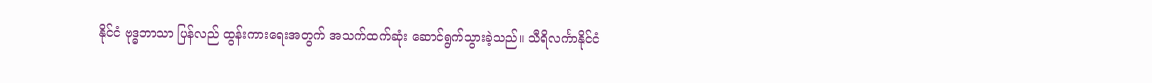နိုင်ငံ ဗုဒ္ဓဘာသာ ပြန်လည် ထွန်းကားရေးအတွက် အသက်ထက်ဆုံး ဆောင်ရွက်သွားခဲ့သည်။ သီရိလင်္ကာနိုင်ငံ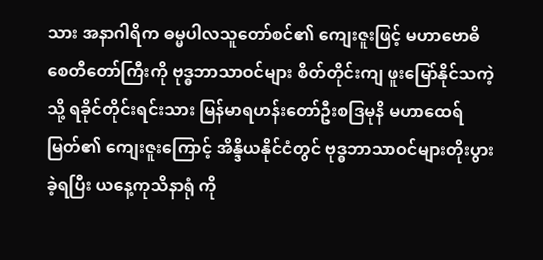သား အနာဂါရိက ဓမ္မပါလသူတော်စင်၏ ကျေးဇူးဖြင့် မဟာဗောဓိစေတီတော်ကြီးကို ဗုဒ္ဓဘာသာဝင်များ စိတ်တိုင်းကျ ဖူးမြော်နိုင်သကဲ့သို့ ရခိုင်တိုင်းရင်းသား မြန်မာရဟန်းတော်ဦးစဒြမုနိ မဟာထေရ်မြတ်၏ ကျေးဇူးကြောင့် အိန္ဒိယနိုင်ငံတွင် ဗုဒ္ဓဘာသာဝင်များတိုးပွားခဲ့ရပြီး ယနေ့ကုသိနာရုံ ကို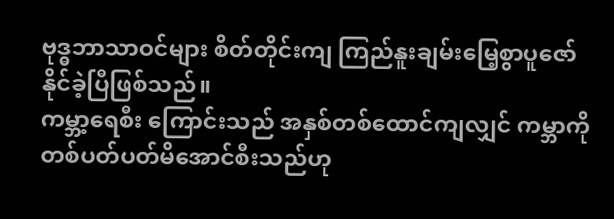ဗုဒ္ဓဘာသာဝင်များ စိတ်တိုင်းကျ ကြည်နူးချမ်းမြေ့စွာပူဇော်နိုင်ခဲ့ပြီဖြစ်သည်။
ကမ္ဘာ့ရေစီး ကြောင်းသည် အနှစ်တစ်ထောင်ကျလျှင် ကမ္ဘာကို တစ်ပတ်ပတ်မိအောင်စီးသည်ဟု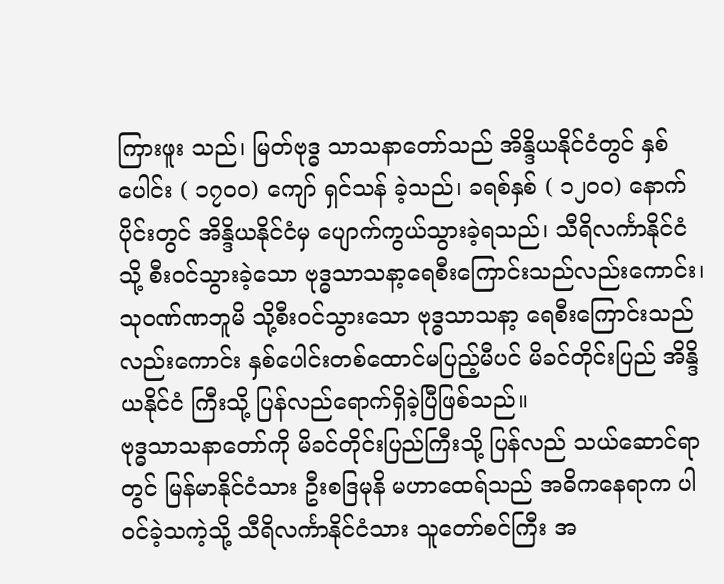ကြားဖူး သည်၊ မြတ်ဗုဒ္ဓ သာသနာတော်သည် အိန္ဒိယနိုင်ငံတွင် နှစ်ပေါင်း ( ၁၇၀၀) ကျော် ရှင်သန် ခဲ့သည်၊ ခရစ်နှစ် ( ၁၂၀၀) နောက်ပိုင်းတွင် အိန္ဒိယနိုင်ငံမှ ပျောက်ကွယ်သွားခဲ့ရသည်၊ သီရိလင်္ကာနိုင်ငံသို့ စီးဝင်သွားခဲ့သော ဗုဒ္ဓသာသနာ့ရေစီးကြောင်းသည်လည်းကောင်း၊ သုဝဏ်ဏဘူမိ သို့စီးဝင်သွားသော ဗုဒ္ဓသာသနာ့ ရေစီးကြောင်းသည်လည်းကောင်း နှစ်ပေါင်းတစ်ထောင်မပြည့်မီပင် မိခင်တိုင်းပြည် အိန္ဒိယနိုင်ငံ ကြီးသို့ ပြန်လည်ရောက်ရှိခဲ့ပြီဖြစ်သည်။
ဗုဒ္ဓသာသနာတော်ကို မိခင်တိုင်းပြည်ကြီးသို့ ပြန်လည် သယ်ဆောင်ရာတွင် မြန်မာနိုင်ငံသား ဦးစဒြမုနိ မဟာထေရ်သည် အဓိကနေရာက ပါဝင်ခဲ့သကဲ့သို့ သီရိလင်္ကာနိုင်ငံသား သူတော်စင်ကြီး အ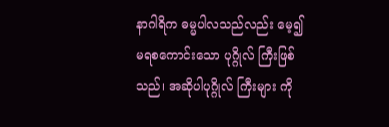နာဂါရိက ဓမ္မပါလသည်လည်း မေ့၍ မရစကောင်းသော ပုဂ္ဂိုလ် ကြီးဖြစ်သည်၊ အဆိုပါပုဂ္ဂိုလ် ကြီးများ ကို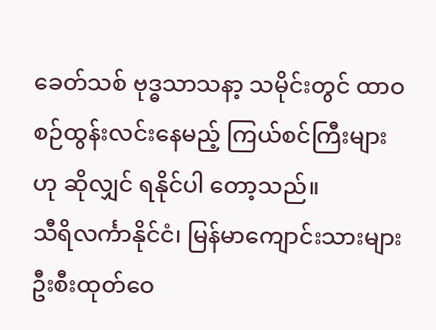ခေတ်သစ် ဗုဒ္ဓသာသနာ့ သမိုင်းတွင် ထာဝစဉ်ထွန်းလင်းနေမည့် ကြယ်စင်ကြီးများဟု ဆိုလျှင် ရနိုင်ပါ တော့သည်။
သီရိလင်္ကာနိုင်ငံ၊ မြန်မာကျောင်းသားများ ဦးစီးထုတ်ဝေ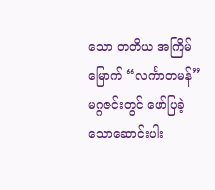သော တတိယ အကြိမ်မြောက် “လင်္ကာတမန်” မဂ္ဂဇင်းတွင် ဖော်ပြခဲ့သောဆောင်းပါး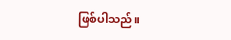ဖြစ်ပါသည်။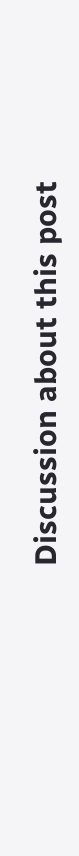Discussion about this post